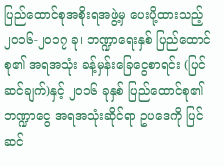ပြည်ထောင်စုအစိုးရအဖွဲ့မှ ပေးပို့ထားသည့် ၂၀၁၆-၂၀၁၇ ခု၊ ဘဏ္ဍာရေးနှစ် ပြည်ထောင်စု၏ အရအသုံး ခန့်မှန်းခြေငွေစာရင်း (ပြင်ဆင်ချက်)နှင့် ၂၀၁၆ ခုနှစ် ပြည်ထောင်စု၏ ဘဏ္ဍာငွေ အရအသုံးဆိုင်ရာ ဥပဒေကို ပြင်ဆင်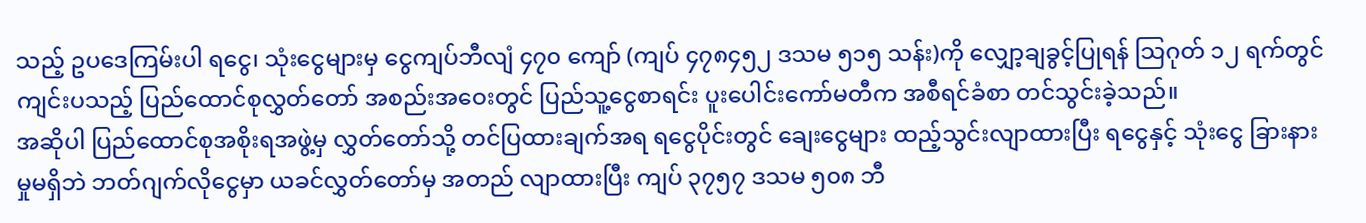သည့် ဥပဒေကြမ်းပါ ရငွေ၊ သုံးငွေများမှ ငွေကျပ်ဘီလျံ ၄၇၀ ကျော် (ကျပ် ၄၇၈၄၅၂ ဒသမ ၅၁၅ သန်း)ကို လျှော့ချခွင့်ပြုရန် သြဂုတ် ၁၂ ရက်တွင် ကျင်းပသည့် ပြည်ထောင်စုလွှတ်တော် အစည်းအဝေးတွင် ပြည်သူ့ငွေစာရင်း ပူးပေါင်းကော်မတီက အစီရင်ခံစာ တင်သွင်းခဲ့သည်။
အဆိုပါ ပြည်ထောင်စုအစိုးရအဖွဲ့မှ လွှတ်တော်သို့ တင်ပြထားချက်အရ ရငွေပိုင်းတွင် ချေးငွေများ ထည့်သွင်းလျာထားပြီး ရငွေနှင့် သုံးငွေ ခြားနားမှုမရှိဘဲ ဘတ်ဂျက်လိုငွေမှာ ယခင်လွှတ်တော်မှ အတည် လျာထားပြီး ကျပ် ၃၇၅၇ ဒသမ ၅၀၈ ဘီ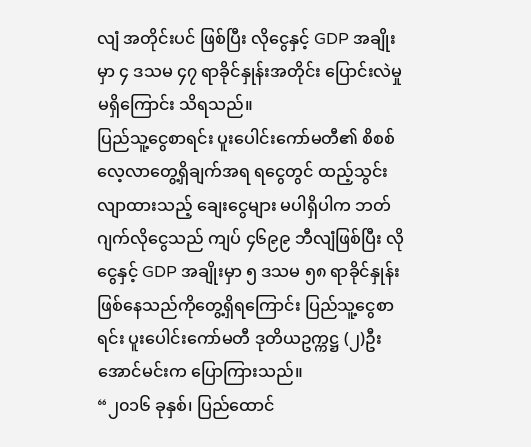လျံ အတိုင်းပင် ဖြစ်ပြီး လိုငွေနှင့် GDP အချိုးမှာ ၄ ဒသမ ၄၇ ရာခိုင်နှုန်းအတိုင်း ပြောင်းလဲမှု မရှိကြောင်း သိရသည်။
ပြည်သူ့ငွေစာရင်း ပူးပေါင်းကော်မတီ၏ စိစစ်လေ့လာတွေ့ရှိချက်အရ ရငွေတွင် ထည့်သွင်းလျာထားသည့် ချေးငွေများ မပါရှိပါက ဘတ်ဂျက်လိုငွေသည် ကျပ် ၄၆၉၉ ဘီလျံဖြစ်ပြီး လိုငွေနှင့် GDP အချိုးမှာ ၅ ဒသမ ၅၈ ရာခိုင်နှုန်းဖြစ်နေသည်ကိုတွေ့ရှိရကြောင်း ပြည်သူ့ငွေစာရင်း ပူးပေါင်းကော်မတီ ဒုတိယဥက္ကဋ္ဌ (၂)ဦးအောင်မင်းက ပြောကြားသည်။
“၂၀၁၆ ခုနှစ်၊ ပြည်ထောင်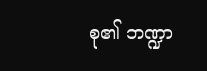စု၏ ဘဏ္ဍာ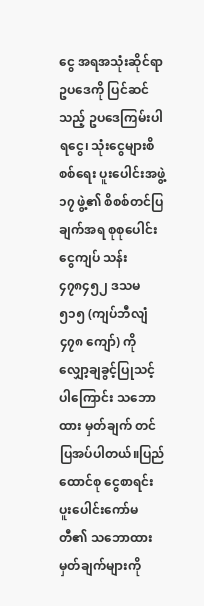ငွေ အရအသုံးဆိုင်ရာ ဥပဒေကို ပြင်ဆင်သည့် ဥပဒေကြမ်းပါ ရငွေ၊ သုံးငွေများစိစစ်ရေး ပူးပေါင်းအဖွဲ့ ၁၇ ဖွဲ့၏ စိစစ်တင်ပြချက်အရ စုစုပေါင်းငွေကျပ် သန်း ၄၇၈၄၅၂ ဒသမ ၅၁၅ (ကျပ်ဘီလျံ ၄၇၈ ကျော်) ကို လျှော့ချခွင့်ပြုသင့်ပါကြောင်း သဘောထား မှတ်ချက် တင်ပြအပ်ပါတယ်။ပြည်ထောင်စု ငွေစာရင်း ပူးပေါင်းကော်မတီ၏ သဘောထား မှတ်ချက်များကို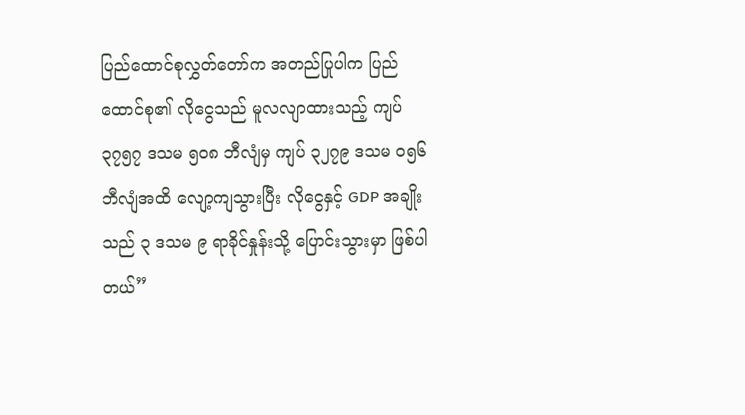ပြည်ထောင်စုလွှတ်တော်က အတည်ပြုပါက ပြည်ထောင်စု၏ လိုငွေသည် မူလလျာထားသည့် ကျပ် ၃၇၅၇ ဒသမ ၅၀၈ ဘီလျံမှ ကျပ် ၃၂၇၉ ဒသမ ၀၅၆ ဘီလျံအထိ လျော့ကျသွားပြီး လိုငွေနှင့် GDP အချိုးသည် ၃ ဒသမ ၉ ရာခိုင်နှုန်းသို့ ပြောင်းသွားမှာ ဖြစ်ပါတယ်”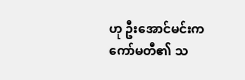ဟု ဦးအောင်မင်းက ကော်မတီ၏ သ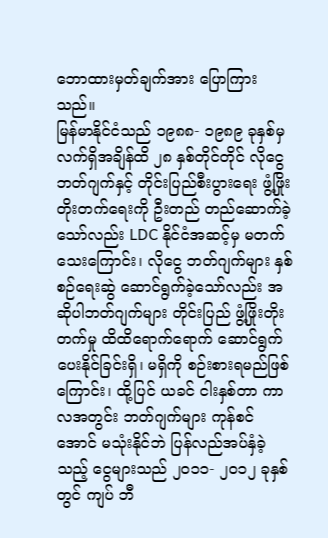ဘောထားမှတ်ချက်အား ပြောကြားသည်။
မြန်မာနိုင်ငံသည် ၁၉၈၈- ၁၉၈၉ ခုနှစ်မှ လက်ရှိအချိန်ထိ ၂၈ နှစ်တိုင်တိုင် လိုငွေဘတ်ဂျက်နှင့် တိုင်းပြည်စီးပွားရေး ဖွံ့ဖြိုး တိုးတက်ရေးကို ဦးတည် တည်ဆောက်ခဲ့သော်လည်း LDC နိုင်ငံအဆင့်မှ မတက်သေးကြောင်း၊ လိုငွေ ဘတ်ဂျက်များ နှစ်စဉ်ရေးဆွဲ ဆောင်ရွက်ခဲ့သော်လည်း အဆိုပါဘတ်ဂျက်များ တိုင်းပြည် ဖွံ့ဖြိုးတိုးတက်မှု ထိထိရောက်ရောက် ဆောင်ရွက်ပေးနိုင်ခြင်းရှိ၊ မရှိကို စဉ်းစားရမည်ဖြစ်ကြောင်း၊ ထို့ပြင် ယခင် ငါးနှစ်တာ ကာလအတွင်း ဘတ်ဂျက်များ ကုန်စင်အောင် မသုံးနိုင်ဘဲ ပြန်လည်အပ်နှံခဲ့သည့် ငွေများသည် ၂၀၁၁- ၂၀၁၂ ခုနှစ်တွင် ကျပ် ဘီ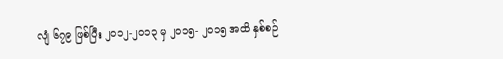လျံ ၆၇၉ ဖြစ်ပြီး ၂၀၁၂-၂၀၁၃ မှ ၂၀၁၅- ၂၀၁၅ အထိ နှစ်စဉ်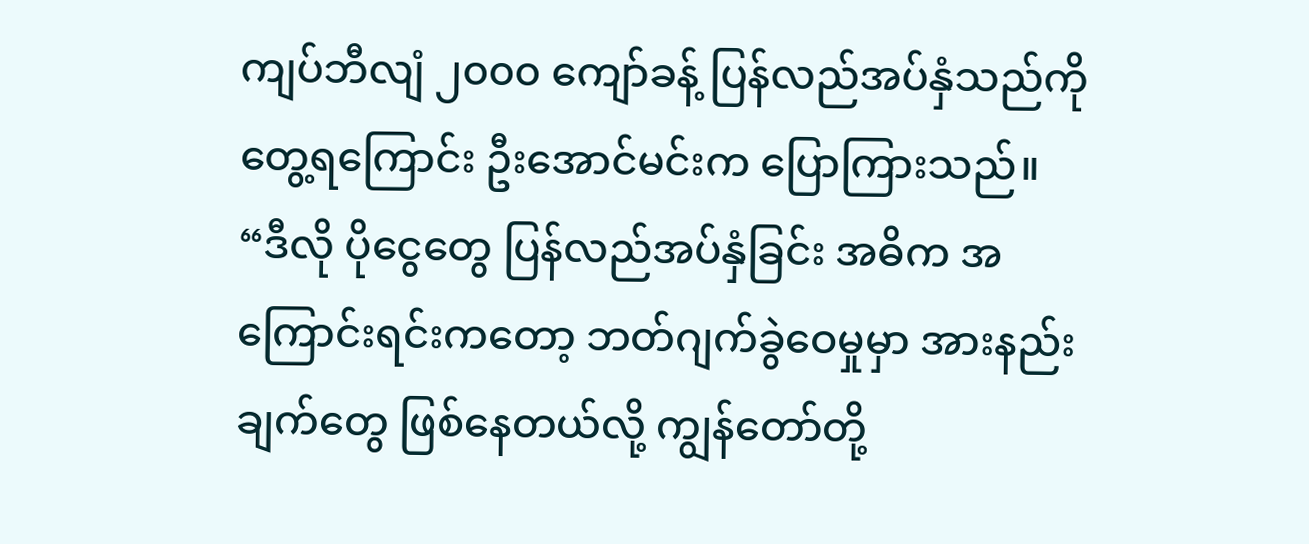ကျပ်ဘီလျံ ၂၀၀၀ ကျော်ခန့် ပြန်လည်အပ်နှံသည်ကိုတွေ့ရကြောင်း ဦးအောင်မင်းက ပြောကြားသည်။
“ဒီလို ပိုငွေတွေ ပြန်လည်အပ်နှံခြင်း အဓိက အကြောင်းရင်းကတော့ ဘတ်ဂျက်ခွဲဝေမှုမှာ အားနည်းချက်တွေ ဖြစ်နေတယ်လို့ ကျွန်တော်တို့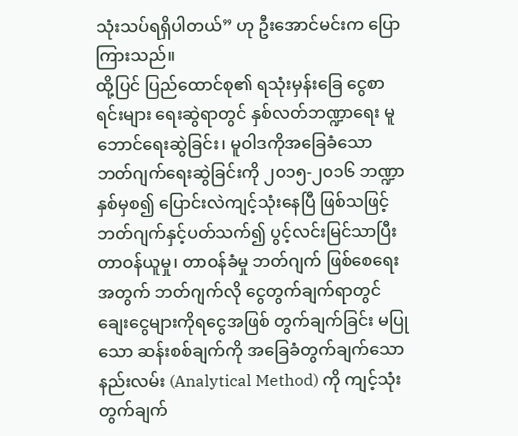သုံးသပ်ရရှိပါတယ်” ဟု ဦးအောင်မင်းက ပြောကြားသည်။
ထို့ပြင် ပြည်ထောင်စု၏ ရသုံးမှန်းခြေ ငွေစာရင်းများ ရေးဆွဲရာတွင် နှစ်လတ်ဘဏ္ဍာရေး မူဘောင်ရေးဆွဲခြင်း၊ မူဝါဒကိုအခြေခံသော ဘတ်ဂျက်ရေးဆွဲခြင်းကို ၂၀၁၅-၂၀၁၆ ဘဏ္ဍာနှစ်မှစ၍ ပြောင်းလဲကျင့်သုံးနေပြီ ဖြစ်သဖြင့် ဘတ်ဂျက်နှင့်ပတ်သက်၍ ပွင့်လင်းမြင်သာပြီး တာဝန်ယူမှု၊ တာဝန်ခံမှု ဘတ်ဂျက် ဖြစ်စေရေးအတွက် ဘတ်ဂျက်လို ငွေတွက်ချက်ရာတွင် ချေးငွေများကိုရငွေအဖြစ် တွက်ချက်ခြင်း မပြုသော ဆန်းစစ်ချက်ကို အခြေခံတွက်ချက်သော နည်းလမ်း (Analytical Method) ကို ကျင့်သုံး တွက်ချက်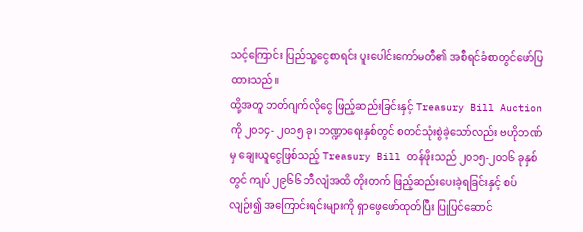သင့်ကြောင်း ပြည်သူ့ငွေစာရင်း ပူးပေါင်းကော်မတီ၏ အစီရင်ခံစာတွင်ဖော်ပြထားသည်။
ထို့အတူ ဘတ်ဂျက်လိုငွေ ဖြည့်ဆည်းခြင်းနှင့် Treasury Bill Auction ကို ၂၀၁၄- ၂၀၁၅ ခု၊ ဘဏ္ဍာရေးနှစ်တွင် စတင်သုံးစွဲခဲ့သော်လည်း ဗဟိုဘဏ်မှ ချေးယူငွေဖြစ်သည့် Treasury Bill တန်ဖိုးသည် ၂၀၁၅-၂၀၁၆ ခုနှစ်တွင် ကျပ် ၂၉၆၆ ဘီလျံအထိ တိုးတက် ဖြည့်ဆည်းပေးခဲ့ရခြင်းနှင့် စပ်လျဉ်း၍ အကြောင်းရင်းများကို ရှာဖွေဖော်ထုတ်ပြီး ပြုပြင်ဆောင်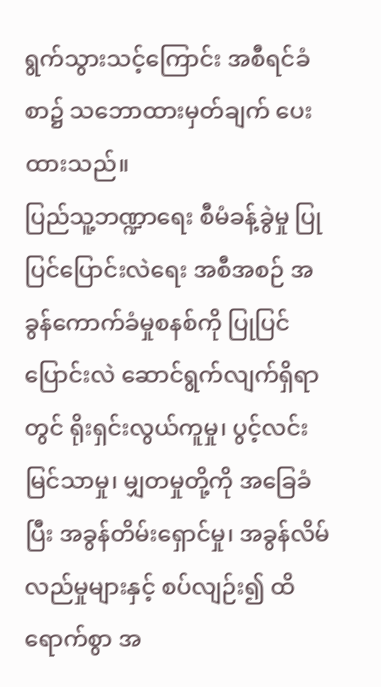ရွက်သွားသင့်ကြောင်း အစီရင်ခံစာ၌ သဘောထားမှတ်ချက် ပေးထားသည်။
ပြည်သူ့ဘဏ္ဍာရေး စီမံခန့်ခွဲမှု ပြုပြင်ပြောင်းလဲရေး အစီအစဉ် အခွန်ကောက်ခံမှုစနစ်ကို ပြုပြင်ပြောင်းလဲ ဆောင်ရွက်လျက်ရှိရာတွင် ရိုးရှင်းလွယ်ကူမှု၊ ပွင့်လင်းမြင်သာမှု၊ မျှတမှုတို့ကို အခြေခံပြီး အခွန်တိမ်းရှောင်မှု၊ အခွန်လိမ်လည်မှုများနှင့် စပ်လျဉ်း၍ ထိရောက်စွာ အ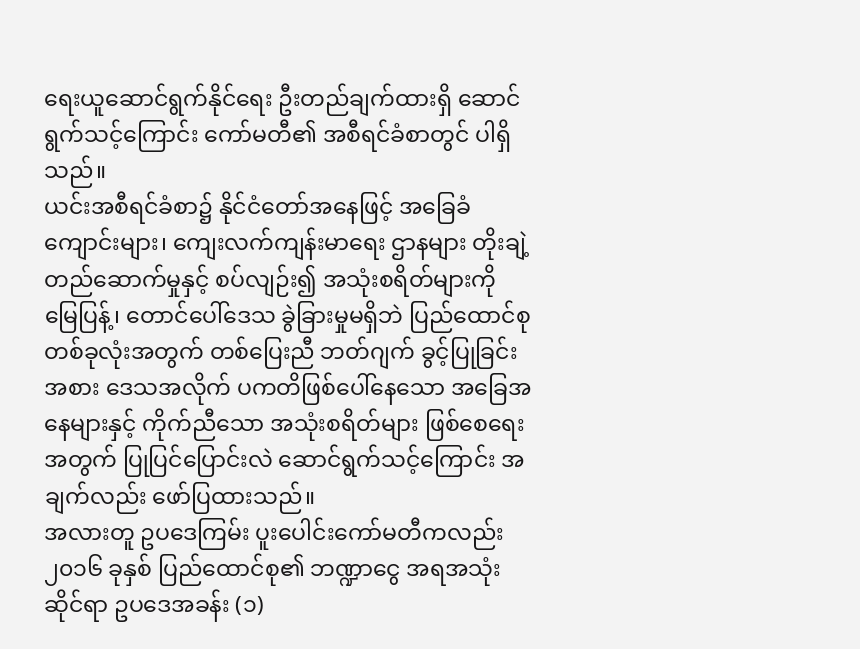ရေးယူဆောင်ရွက်နိုင်ရေး ဦးတည်ချက်ထားရှိ ဆောင်ရွက်သင့်ကြောင်း ကော်မတီ၏ အစီရင်ခံစာတွင် ပါရှိသည်။
ယင်းအစီရင်ခံစာ၌ နိုင်ငံတော်အနေဖြင့် အခြေခံကျောင်းများ၊ ကျေးလက်ကျန်းမာရေး ဌာနများ တိုးချဲ့တည်ဆောက်မှုနှင့် စပ်လျဉ်း၍ အသုံးစရိတ်များကို မြေပြန့်၊ တောင်ပေါ်ဒေသ ခွဲခြားမှုမရှိဘဲ ပြည်ထောင်စု တစ်ခုလုံးအတွက် တစ်ပြေးညီ ဘတ်ဂျက် ခွင့်ပြုခြင်းအစား ဒေသအလိုက် ပကတိဖြစ်ပေါ်နေသော အခြေအနေများနှင့် ကိုက်ညီသော အသုံးစရိတ်များ ဖြစ်စေရေးအတွက် ပြုပြင်ပြောင်းလဲ ဆောင်ရွက်သင့်ကြောင်း အချက်လည်း ဖော်ပြထားသည်။
အလားတူ ဥပဒေကြမ်း ပူးပေါင်းကော်မတီကလည်း ၂၀၁၆ ခုနှစ် ပြည်ထောင်စု၏ ဘဏ္ဍာငွေ အရအသုံးဆိုင်ရာ ဥပဒေအခန်း (၁)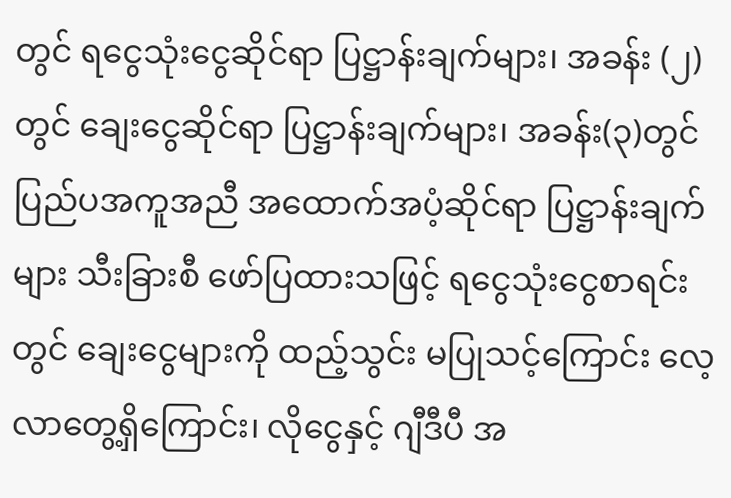တွင် ရငွေသုံးငွေဆိုင်ရာ ပြဋ္ဌာန်းချက်များ၊ အခန်း (၂) တွင် ချေးငွေဆိုင်ရာ ပြဋ္ဌာန်းချက်များ၊ အခန်း(၃)တွင် ပြည်ပအကူအညီ အထောက်အပံ့ဆိုင်ရာ ပြဋ္ဌာန်းချက်များ သီးခြားစီ ဖော်ပြထားသဖြင့် ရငွေသုံးငွေစာရင်းတွင် ချေးငွေများကို ထည့်သွင်း မပြုသင့်ကြောင်း လေ့လာတွေ့ရှိကြောင်း၊ လိုငွေနှင့် ဂျီဒီပီ အ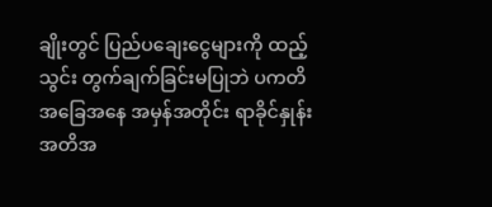ချိုးတွင် ပြည်ပချေးငွေများကို ထည့်သွင်း တွက်ချက်ခြင်းမပြုဘဲ ပကတိအခြေအနေ အမှန်အတိုင်း ရာခိုင်နှုန်း အတိအ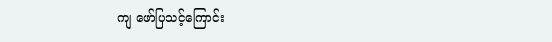ကျ ဖော်ပြသင့်ကြောင်း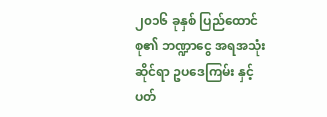၂၀၁၆ ခုနှစ် ပြည်ထောင်စု၏ ဘဏ္ဍာငွေ အရအသုံးဆိုင်ရာ ဥပဒေကြမ်း နှင့်ပတ်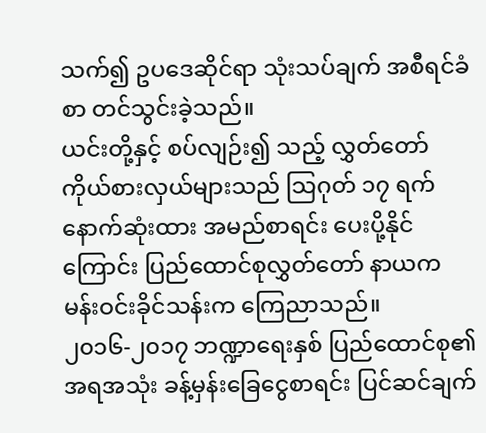သက်၍ ဥပဒေဆိုင်ရာ သုံးသပ်ချက် အစီရင်ခံစာ တင်သွင်းခဲ့သည်။
ယင်းတို့နှင့် စပ်လျဉ်း၍ သည့် လွှတ်တော်ကိုယ်စားလှယ်များသည် သြဂုတ် ၁၇ ရက် နောက်ဆုံးထား အမည်စာရင်း ပေးပို့နိုင်ကြောင်း ပြည်ထောင်စုလွှတ်တော် နာယက မန်းဝင်းခိုင်သန်းက ကြေညာသည်။
၂၀၁၆-၂၀၁၇ ဘဏ္ဍာရေးနှစ် ပြည်ထောင်စု၏ အရအသုံး ခန့်မှန်းခြေငွေစာရင်း ပြင်ဆင်ချက်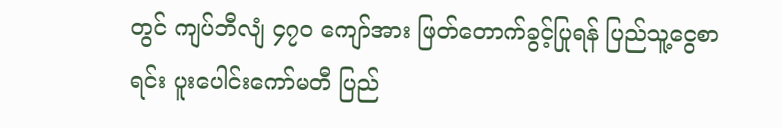တွင် ကျပ်ဘီလျံ ၄၇၀ ကျော်အား ဖြတ်တောက်ခွင့်ပြုရန် ပြည်သူ့ငွေစာရင်း ပူးပေါင်းကော်မတီ ပြည်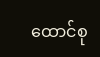ထောင်စု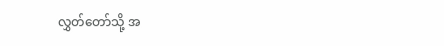လွှတ်တော်သို့ အ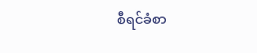စီရင်ခံစာ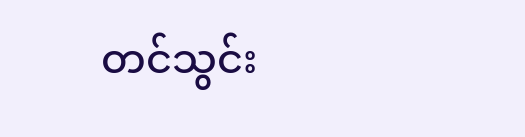တင်သွင်း